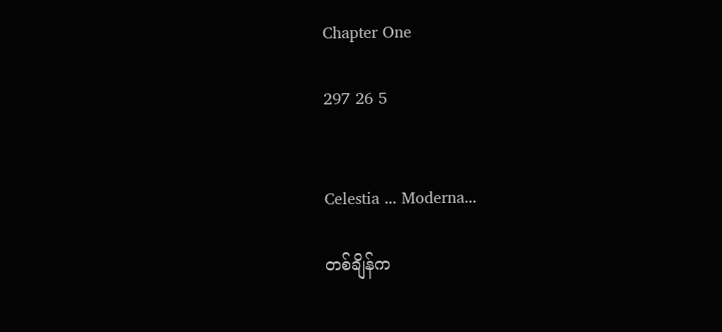Chapter One

297 26 5


Celestia ... Moderna...

တစ်ချိန်က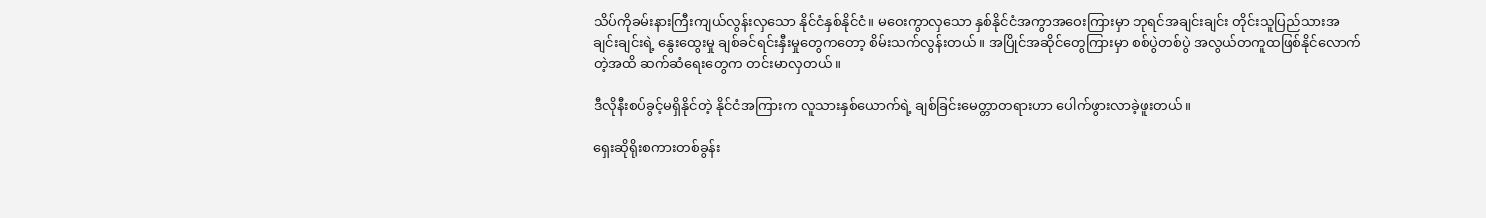သိပ်ကိုခမ်းနားကြီးကျယ်လွန်းလှသော နိုင်ငံနှစ်နိုင်ငံ။ မဝေးကွာလှသော နှစ်နိုင်ငံအကွာအဝေးကြားမှာ ဘုရင်အချင်းချင်း တိုင်းသူပြည်သားအချင်းချင်းရဲ့ နွေးထွေးမှု ချစ်ခင်ရင်းနှီးမှုတွေကတော့ စိမ်းသက်လွန်းတယ်။ အပြိုင်အဆိုင်တွေကြားမှာ စစ်ပွဲတစ်ပွဲ အလွယ်တကူထဖြစ်နိုင်လောက်တဲ့အထိ ဆက်ဆံရေးတွေက တင်းမာလှတယ်။

ဒီလိုနီးစပ်ခွင့်မရှိနိုင်တဲ့ နိုင်ငံအကြားက လူသားနှစ်ယောက်ရဲ့ ချစ်ခြင်းမေတ္တာတရားဟာ ပေါက်ဖွားလာခဲ့ဖူးတယ်။

ရှေးဆိုရိုးစကားတစ်ခွန်း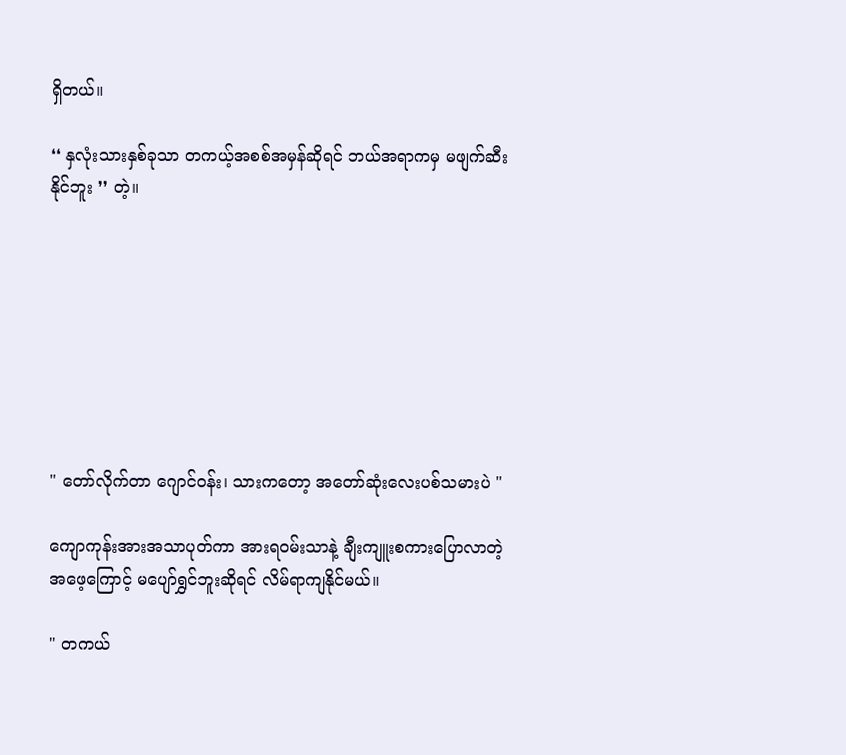ရှိတယ်။

❛❛ နှလုံးသားနှစ်ခုသာ တကယ့်အစစ်အမှန်ဆိုရင် ဘယ်အရာကမှ မဖျက်ဆီးနိုင်ဘူး ❜❜ တဲ့။








" တော်လိုက်တာ ဂျောင်၀န်း၊ သားကတော့ အတော်ဆုံး‌လေးပစ်သမားပဲ "

ကျောကုန်းအားအသာပုတ်ကာ အားရ၀မ်းသာနဲ့ ချီးကျူးစကားပြောလာတဲ့ အဖေ့ကြောင့် မပျော်ရွှင်ဘူးဆိုရင် လိမ်ရာကျနိုင်မယ်။

" တကယ်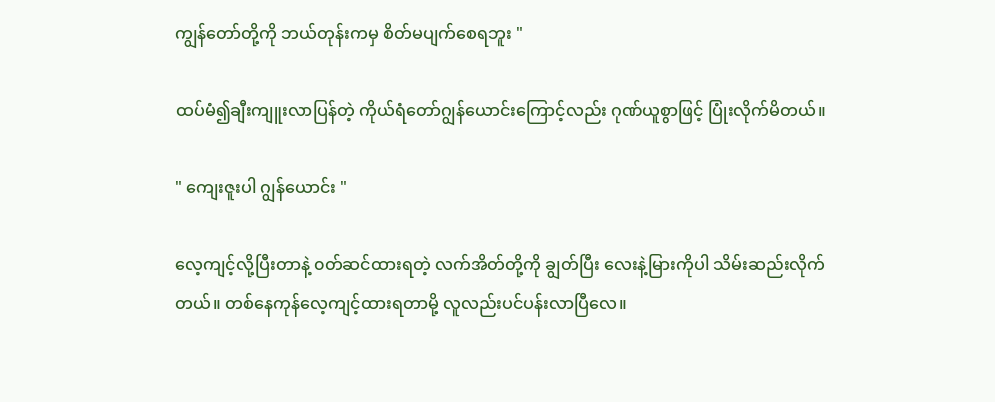ကျွန်တော်တို့ကို ဘယ်တုန်းကမှ စိတ်မပျက်စေရဘူး "

ထပ်မံ၍ချီးကျူးလာပြန်တဲ့ ကိုယ်ရံတော်ဂျွန်‌ယောင်းကြောင့်လည်း ဂုဏ်ယူစွာဖြင့် ပြုံးလိုက်မိတယ်။

" ကျေးဇူးပါ ဂျွန်ယောင်း "

လေ့ကျင့်လို့ပြီးတာနဲ့ ၀တ်ဆင်ထားရတဲ့ လက်အိတ်တို့ကို ချွတ်ပြီး လေးနဲ့မြားကိုပါ သိမ်းဆည်းလိုက်တယ်။ တစ်နေကုန်လေ့ကျင့်ထားရတာမို့ လူလည်းပင်ပန်းလာပြီလေ။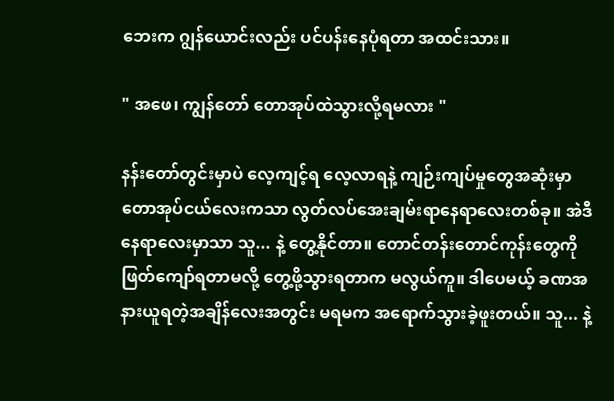ဘေးက ဂျွန်‌ယောင်းလည်း ပင်ပန်းနေပုံရတာ အထင်းသား။

" အဖေ၊ ကျွန်တော် တောအုပ်ထဲသွားလို့ရမလား "

နန်းတော်တွင်းမှာပဲ လေ့ကျင့်ရ လေ့လာရနဲ့ ကျဉ်းကျပ်မှုတွေအဆုံးမှာ တောအုပ်ငယ်လေးကသာ လွတ်လပ်အေးချမ်းရာနေရာလေးတစ်ခု။ အဲဒီနေရာလေးမှာသာ သူ... နဲ့ တွေ့နိုင်တာ။ တောင်တန်းတောင်ကုန်းတွေကို ဖြတ်ကျော်ရတာမလို့ တွေ့ဖို့သွားရတာက မလွယ်ကူ။ ဒါပေမယ့် ခဏအနားယူရတဲ့အချိန်လေးအတွင်း မရမက အရောက်သွားခဲ့ဖူးတယ်။ သူ... နဲ့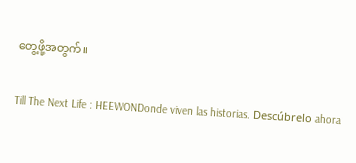တွေ့ဖို့အတွက်။

Till The Next Life : HEEWONDonde viven las historias. Descúbrelo ahora